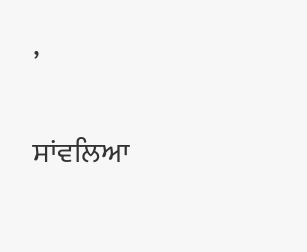,

ਸਾਂਵਲਿਆ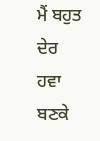ਮੈਂ ਬਹੁਤ ਦੇਰ ਹਵਾ ਬਣਕੇ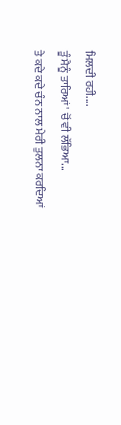ਮਿਲਦੀ ਰਹੀ....
ਤੂੰ ਮੈਨੂੰ ਤਾਰਿਆਂ' ਚੋਂ ਵੀ ਲੱਭਿਆ...
ਤੇ ਕਦੇ ਕਦੇ ਚੰਨ ਨਾਲ ਮੇਰੀ ਤੁਲਨਾ ਕਰਦਿਆਂ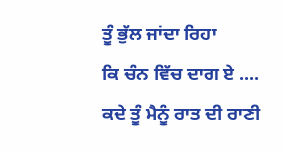ਤੂੰ ਭੁੱਲ ਜਾਂਦਾ ਰਿਹਾ
ਕਿ ਚੰਨ ਵਿੱਚ ਦਾਗ ਏ ....
ਕਦੇ ਤੂੰ ਮੈਨੂੰ ਰਾਤ ਦੀ ਰਾਣੀ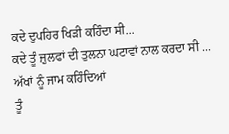ਕਦੇ ਦੁਪਹਿਰ ਖਿੜੀ ਕਹਿੰਦਾ ਸੀ...
ਕਦੇ ਤੂੰ ਜ਼ੁਲਫਾਂ ਦੀ ਤੁਲਨਾ ਘਟਾਵਾਂ ਨਾਲ ਕਰਦਾ ਸੀ ...
ਅੱਖਾਂ ਨੂੰ ਜਾਮ ਕਹਿੰਦਿਆਂ
ਤੂੰ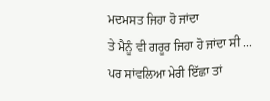ਮਦਮਸਤ ਜਿਹਾ ਹੋ ਜਾਂਦਾ
ਤੇ ਮੈਨੂੰ ਵੀ ਗਰੂਰ ਜਿਹਾ ਹੋ ਜਾਂਦਾ ਸੀ ...
ਪਰ ਸਾਂਵਲਿਆ ਮੇਰੀ ਇੱਛਾ ਤਾਂ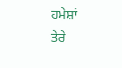ਹਮੇਸ਼ਾਂ
ਤੇਰੇ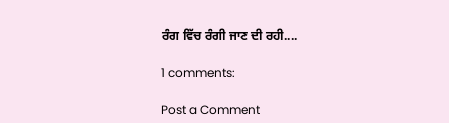ਰੰਗ ਵਿੱਚ ਰੰਗੀ ਜਾਣ ਦੀ ਰਹੀ....

1 comments:

Post a Comment